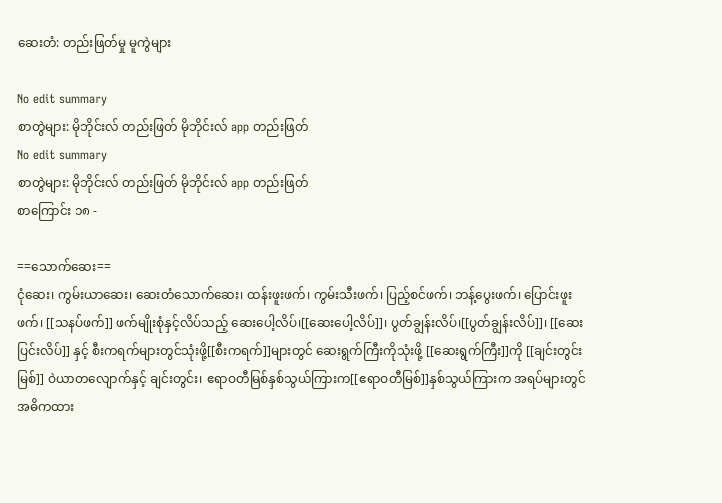ဆေးတံ: တည်းဖြတ်မှု မူကွဲများ

No edit summary
စာတွဲများ: မိုဘိုင်းလ် တည်းဖြတ် မိုဘိုင်းလ် app တည်းဖြတ်
No edit summary
စာတွဲများ: မိုဘိုင်းလ် တည်းဖြတ် မိုဘိုင်းလ် app တည်းဖြတ်
စာကြောင်း ၁၈ -

==သောက်ဆေး==
ငုံဆေး၊ ကွမ်းယာဆေး၊ ဆေးတံသောက်ဆေး၊ ထန်းဖူးဖက်၊ ကွမ်းသီးဖက်၊ ပြည့်စင်ဖက်၊ ဘန့်ပွေးဖက်၊ ပြောင်းဖူးဖက်၊ [[သနပ်ဖက်]] ဖက်မျိုးစုံနှင့်လိပ်သည့် ဆေးပေါ့လိပ်၊[[ဆေးပေါ့လိပ်]]၊ ပွတ်ချွန်းလိပ်၊[[ပွတ်ချွန်းလိပ်]]၊ [[ဆေးပြင်းလိပ်]] နှင့် စီးကရက်များတွင်သုံးဖို့[[စီးကရက်]]များတွင် ဆေးရွက်ကြီးကိုသုံးဖို့ [[ဆေးရွက်ကြီး]]ကို [[ချင်းတွင်းမြစ်]] ဝဲယာတလျောက်နှင့် ချင်းတွင်း၊ ဧရာဝတီမြစ်နှစ်သွယ်ကြားက[[ဧရာဝတီမြစ်]]နှစ်သွယ်ကြားက အရပ်များတွင် အဓိကထား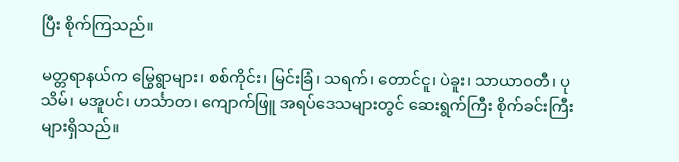ပြီး စိုက်ကြသည်။

မတ္တရာနယ်က မြွေရွာများ၊ စစ်ကိုင်း၊ မြင်းခြံ၊ သရက်၊ တောင်ငူ၊ ပဲခူး၊ သာယာဝတီ၊ ပုသိမ်၊ မအူပင်၊ ဟင်္သာတ၊ ကျောက်ဖြူ အရပ်ဒေသများတွင် ဆေးရွက်ကြီး စိုက်ခင်းကြီးများရှိသည်။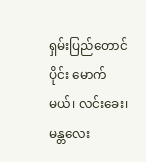ရှမ်းပြည်တောင်ပိုင်း မောက်မယ်၊ လင်းခေး၊ မန္တလေး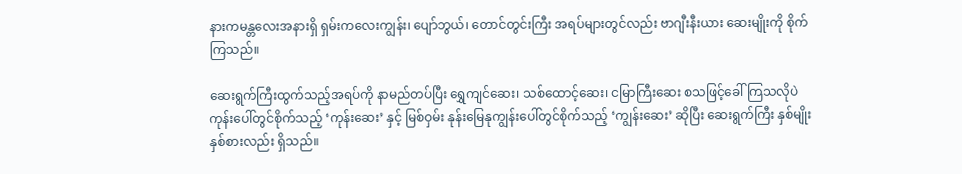နားကမန္တလေးအနားရှိ ရှမ်းကလေးကျွန်း၊ ပျော်ဘွယ်၊ တောင်တွင်းကြီး အရပ်များတွင်လည်း ဗာဂျီးနီးယား ဆေးမျိုးကို စိုက်ကြသည်။

ဆေးရွက်ကြီးထွက်သည့်အရပ်ကို နာမည်တပ်ပြီး ရွှေကျင်ဆေး၊ သစ်ထောင့်ဆေး၊ ငမြာကြီးဆေး စသဖြင့်ခေါ်ကြသလိုပဲ ကုန်းပေါ်တွင်စိုက်သည့် ‘ကုန်းဆေး’ နှင့် မြစ်ဝှမ်း နုန်းမြေနုကျွန်းပေါ်တွင်စိုက်သည့် ‘ကျွန်းဆေး’ ဆိုပြီး ဆေးရွက်ကြီး နှစ်မျိုးနှစ်စားလည်း ရှိသည်။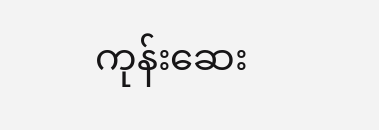ကုန်းဆေး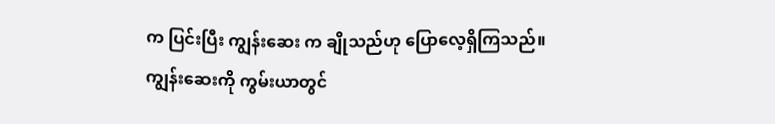က ပြင်းပြီး ကျွန်းဆေး က ချိုသည်ဟု ပြောလေ့ရှိကြသည်။ ကျွန်းဆေးကို ကွမ်းယာတွင်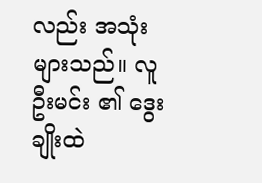လည်း အသုံးများသည်။ လူဦးမင်း ၏ ဒွေးချိုးထဲ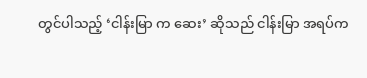တွင်ပါသည့် ‘ငါန်းမြာ က ဆေး’ ဆိုသည် ငါန်းမြာ အရပ်က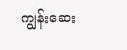ကျွန်းဆေး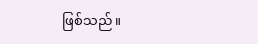ဖြစ်သည်။